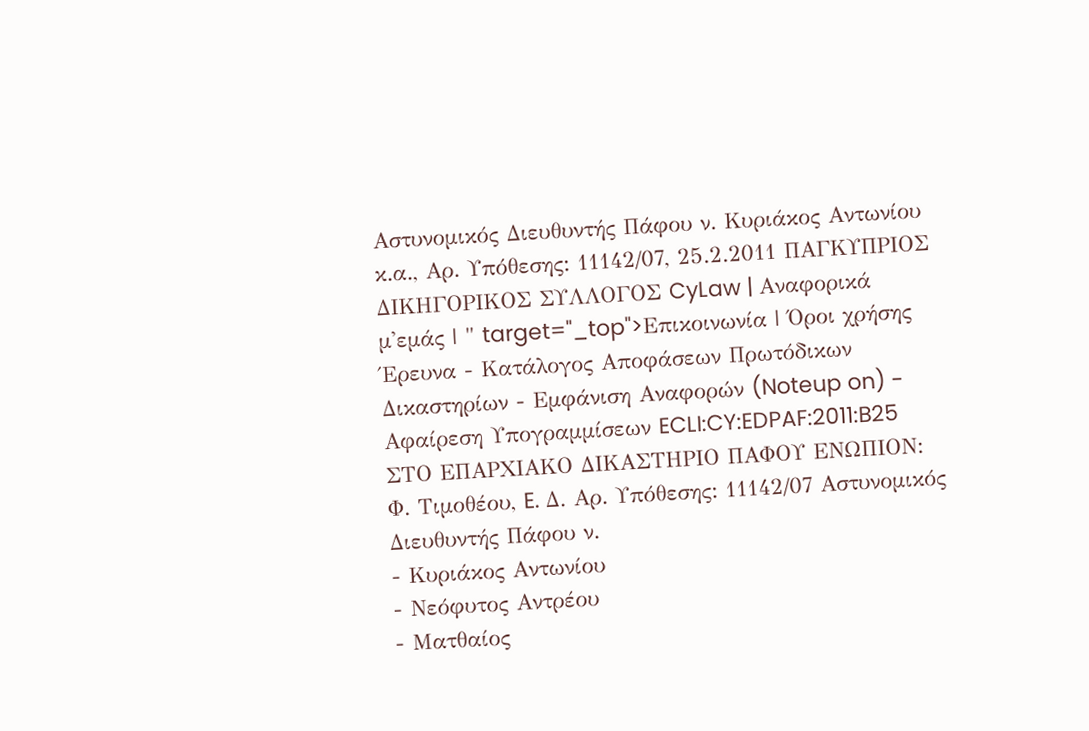Αστυνομικός Διευθυντής Πάφου ν. Κυριάκος Αντωνίου κ.α., Αρ. Υπόθεσης: 11142/07, 25.2.2011 ΠΑΓΚΥΠΡΙΟΣ ΔΙΚΗΓΟΡΙΚΟΣ ΣΥΛΛΟΓΟΣ CyLaw | Αναφορικά μ'εμάς | " target="_top">Επικοινωνία | Όροι χρήσης Έρευνα - Κατάλογος Αποφάσεων Πρωτόδικων Δικαστηρίων - Εμφάνιση Αναφορών (Noteup on) - Αφαίρεση Υπογραμμίσεων ECLI:CY:EDPAF:2011:B25 ΣΤΟ ΕΠΑΡΧΙΑΚΟ ΔΙΚΑΣΤΗΡΙΟ ΠΑΦΟΥ ΕΝΩΠΙΟΝ: Φ. Τιμοθέου, E. Δ. Αρ. Υπόθεσης: 11142/07 Αστυνομικός Διευθυντής Πάφου ν.
- Κυριάκος Αντωνίου
- Νεόφυτος Αντρέου
- Ματθαίος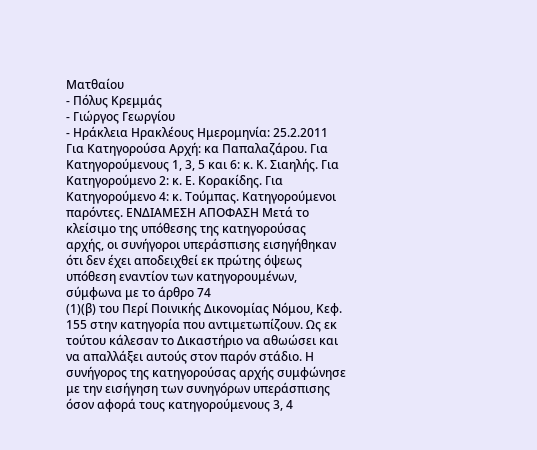Ματθαίου
- Πόλυς Κρεμμάς
- Γιώργος Γεωργίου
- Ηράκλεια Ηρακλέους Ημερομηνία: 25.2.2011 Για Κατηγορούσα Αρχή: κα Παπαλαζάρου. Για Κατηγορούμενους 1, 3, 5 και 6: κ. Κ. Σιαηλής. Για Κατηγορούμενο 2: κ. Ε. Κορακίδης. Για Κατηγορούμενο 4: κ. Τούμπας. Κατηγορούμενοι παρόντες. ΕΝΔΙΑΜΕΣΗ ΑΠΟΦΑΣΗ Μετά το κλείσιμο της υπόθεσης της κατηγορούσας αρχής, οι συνήγοροι υπεράσπισης εισηγήθηκαν ότι δεν έχει αποδειχθεί εκ πρώτης όψεως υπόθεση εναντίον των κατηγορουμένων, σύμφωνα με το άρθρο 74
(1)(β) του Περί Ποινικής Δικονομίας Νόμου, Κεφ. 155 στην κατηγορία που αντιμετωπίζουν. Ως εκ τούτου κάλεσαν το Δικαστήριο να αθωώσει και να απαλλάξει αυτούς στον παρόν στάδιο. Η συνήγορος της κατηγορούσας αρχής συμφώνησε με την εισήγηση των συνηγόρων υπεράσπισης όσον αφορά τους κατηγορούμενους 3, 4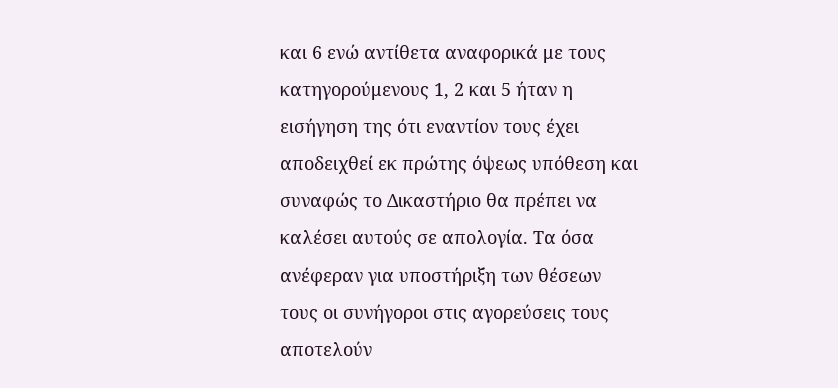και 6 ενώ αντίθετα αναφορικά με τους κατηγορούμενους 1, 2 και 5 ήταν η εισήγηση της ότι εναντίον τους έχει αποδειχθεί εκ πρώτης όψεως υπόθεση και συναφώς το Δικαστήριο θα πρέπει να καλέσει αυτούς σε απολογία. Τα όσα ανέφεραν για υποστήριξη των θέσεων τους οι συνήγοροι στις αγορεύσεις τους αποτελούν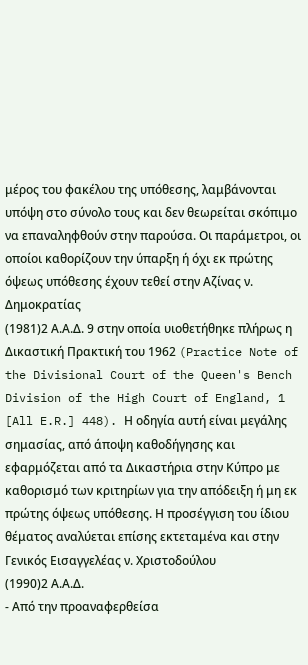μέρος του φακέλου της υπόθεσης, λαμβάνονται υπόψη στο σύνολο τους και δεν θεωρείται σκόπιμο να επαναληφθούν στην παρούσα. Οι παράμετροι, οι οποίοι καθορίζουν την ύπαρξη ή όχι εκ πρώτης όψεως υπόθεσης έχουν τεθεί στην Αζίνας ν. Δημοκρατίας
(1981)2 Α.Α.Δ. 9 στην οποία υιοθετήθηκε πλήρως η Δικαστική Πρακτική του 1962 (Practice Note of the Divisional Court of the Queen's Bench Division of the High Court of England, 1 [All E.R.] 448). Η οδηγία αυτή είναι μεγάλης σημασίας, από άποψη καθοδήγησης και εφαρμόζεται από τα Δικαστήρια στην Κύπρο με καθορισμό των κριτηρίων για την απόδειξη ή μη εκ πρώτης όψεως υπόθεσης. Η προσέγγιση του ίδιου θέματος αναλύεται επίσης εκτεταμένα και στην Γενικός Εισαγγελέας ν. Χριστοδούλου
(1990)2 Α.Α.Δ.
- Από την προαναφερθείσα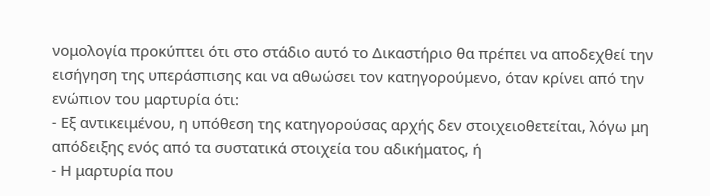νομολογία προκύπτει ότι στο στάδιο αυτό το Δικαστήριο θα πρέπει να αποδεχθεί την εισήγηση της υπεράσπισης και να αθωώσει τον κατηγορούμενο, όταν κρίνει από την ενώπιον του μαρτυρία ότι:
- Εξ αντικειμένου, η υπόθεση της κατηγορούσας αρχής δεν στοιχειοθετείται, λόγω μη απόδειξης ενός από τα συστατικά στοιχεία του αδικήματος, ή
- Η μαρτυρία που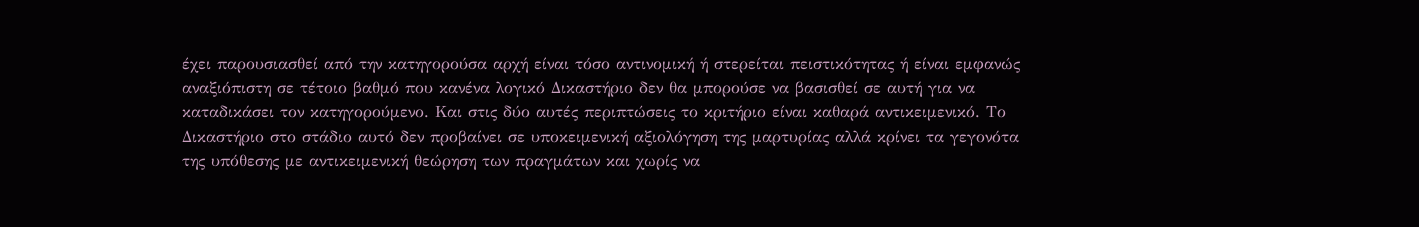έχει παρουσιασθεί από την κατηγορούσα αρχή είναι τόσο αντινομική ή στερείται πειστικότητας ή είναι εμφανώς αναξιόπιστη σε τέτοιο βαθμό που κανένα λογικό Δικαστήριο δεν θα μπορούσε να βασισθεί σε αυτή για να καταδικάσει τον κατηγορούμενο. Και στις δύο αυτές περιπτώσεις το κριτήριο είναι καθαρά αντικειμενικό. Το Δικαστήριο στο στάδιο αυτό δεν προβαίνει σε υποκειμενική αξιολόγηση της μαρτυρίας αλλά κρίνει τα γεγονότα της υπόθεσης με αντικειμενική θεώρηση των πραγμάτων και χωρίς να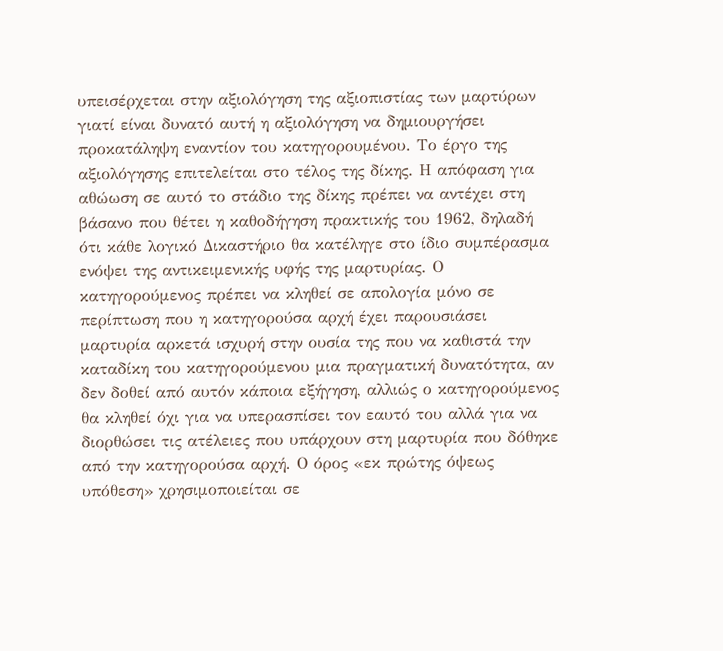υπεισέρχεται στην αξιολόγηση της αξιοπιστίας των μαρτύρων γιατί είναι δυνατό αυτή η αξιολόγηση να δημιουργήσει προκατάληψη εναντίον του κατηγορουμένου. Το έργο της αξιολόγησης επιτελείται στο τέλος της δίκης. Η απόφαση για αθώωση σε αυτό το στάδιο της δίκης πρέπει να αντέχει στη βάσανο που θέτει η καθοδήγηση πρακτικής του 1962, δηλαδή ότι κάθε λογικό Δικαστήριο θα κατέληγε στο ίδιο συμπέρασμα ενόψει της αντικειμενικής υφής της μαρτυρίας. Ο κατηγορούμενος πρέπει να κληθεί σε απολογία μόνο σε περίπτωση που η κατηγορούσα αρχή έχει παρουσιάσει μαρτυρία αρκετά ισχυρή στην ουσία της που να καθιστά την καταδίκη του κατηγορούμενου μια πραγματική δυνατότητα, αν δεν δοθεί από αυτόν κάποια εξήγηση, αλλιώς ο κατηγορούμενος θα κληθεί όχι για να υπερασπίσει τον εαυτό του αλλά για να διορθώσει τις ατέλειες που υπάρχουν στη μαρτυρία που δόθηκε από την κατηγορούσα αρχή. Ο όρος «εκ πρώτης όψεως υπόθεση» χρησιμοποιείται σε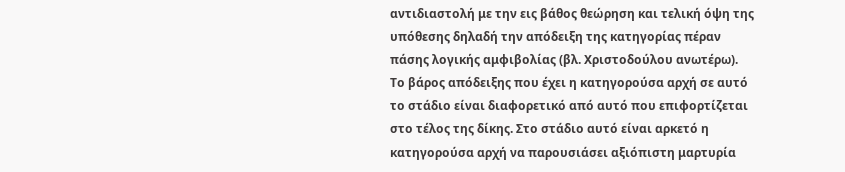αντιδιαστολή με την εις βάθος θεώρηση και τελική όψη της υπόθεσης δηλαδή την απόδειξη της κατηγορίας πέραν πάσης λογικής αμφιβολίας (βλ. Χριστοδούλου ανωτέρω). Το βάρος απόδειξης που έχει η κατηγορούσα αρχή σε αυτό το στάδιο είναι διαφορετικό από αυτό που επιφορτίζεται στο τέλος της δίκης. Στο στάδιο αυτό είναι αρκετό η κατηγορούσα αρχή να παρουσιάσει αξιόπιστη μαρτυρία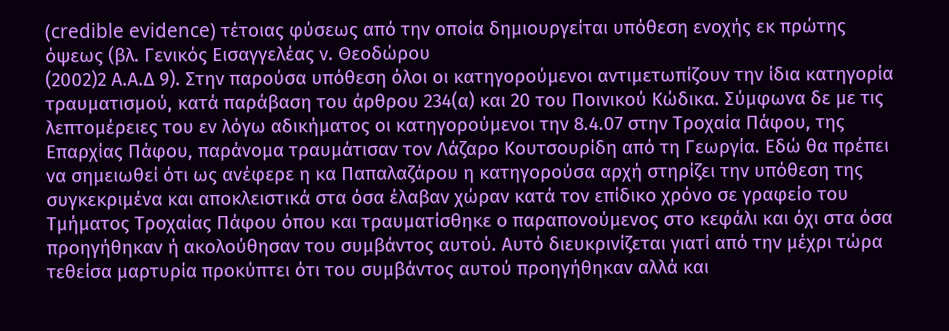(credible evidence) τέτοιας φύσεως από την οποία δημιουργείται υπόθεση ενοχής εκ πρώτης όψεως (βλ. Γενικός Εισαγγελέας ν. Θεοδώρου
(2002)2 Α.Α.Δ 9). Στην παρούσα υπόθεση όλοι οι κατηγορούμενοι αντιμετωπίζουν την ίδια κατηγορία τραυματισμού, κατά παράβαση του άρθρου 234(α) και 20 του Ποινικού Κώδικα. Σύμφωνα δε με τις λεπτομέρειες του εν λόγω αδικήματος οι κατηγορούμενοι την 8.4.07 στην Τροχαία Πάφου, της Επαρχίας Πάφου, παράνομα τραυμάτισαν τον Λάζαρο Κουτσουρίδη από τη Γεωργία. Εδώ θα πρέπει να σημειωθεί ότι ως ανέφερε η κα Παπαλαζάρου η κατηγορούσα αρχή στηρίζει την υπόθεση της συγκεκριμένα και αποκλειστικά στα όσα έλαβαν χώραν κατά τον επίδικο χρόνο σε γραφείο του Τμήματος Τροχαίας Πάφου όπου και τραυματίσθηκε ο παραπονούμενος στο κεφάλι και όχι στα όσα προηγήθηκαν ή ακολούθησαν του συμβάντος αυτού. Αυτό διευκρινίζεται γιατί από την μέχρι τώρα τεθείσα μαρτυρία προκύπτει ότι του συμβάντος αυτού προηγήθηκαν αλλά και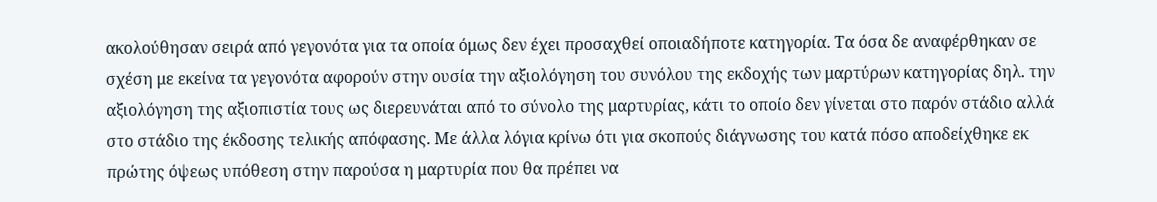ακολούθησαν σειρά από γεγονότα για τα οποία όμως δεν έχει προσαχθεί οποιαδήποτε κατηγορία. Τα όσα δε αναφέρθηκαν σε σχέση με εκείνα τα γεγονότα αφορούν στην ουσία την αξιολόγηση του συνόλου της εκδοχής των μαρτύρων κατηγορίας δηλ. την αξιολόγηση της αξιοπιστία τους ως διερευνάται από το σύνολο της μαρτυρίας, κάτι το οποίο δεν γίνεται στο παρόν στάδιο αλλά στο στάδιο της έκδοσης τελικής απόφασης. Με άλλα λόγια κρίνω ότι για σκοπούς διάγνωσης του κατά πόσο αποδείχθηκε εκ πρώτης όψεως υπόθεση στην παρούσα η μαρτυρία που θα πρέπει να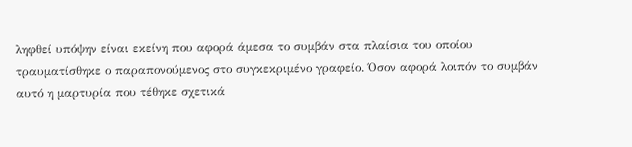ληφθεί υπόψην είναι εκείνη που αφορά άμεσα το συμβάν στα πλαίσια του οποίου τραυματίσθηκε ο παραπονούμενος στο συγκεκριμένο γραφείο. Όσον αφορά λοιπόν το συμβάν αυτό η μαρτυρία που τέθηκε σχετικά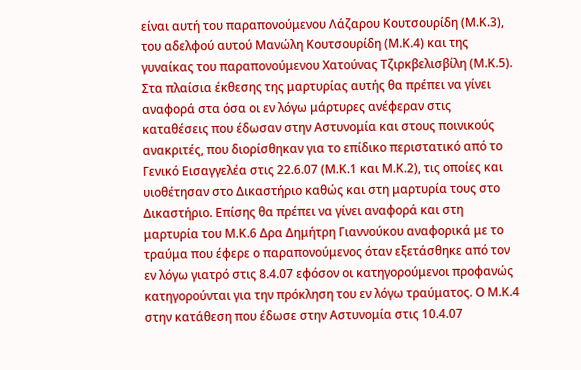είναι αυτή του παραπονούμενου Λάζαρου Κουτσουρίδη (Μ.Κ.3), του αδελφού αυτού Μανώλη Κουτσουρίδη (Μ.Κ.4) και της γυναίκας του παραπονούμενου Χατούνας Τζιρκβελισβίλη (Μ.Κ.5). Στα πλαίσια έκθεσης της μαρτυρίας αυτής θα πρέπει να γίνει αναφορά στα όσα οι εν λόγω μάρτυρες ανέφεραν στις καταθέσεις που έδωσαν στην Αστυνομία και στους ποινικούς ανακριτές, που διορίσθηκαν για το επίδικο περιστατικό από το Γενικό Εισαγγελέα στις 22.6.07 (Μ.Κ.1 και Μ.Κ.2), τις οποίες και υιοθέτησαν στο Δικαστήριο καθώς και στη μαρτυρία τους στο Δικαστήριο. Επίσης θα πρέπει να γίνει αναφορά και στη μαρτυρία του Μ.Κ.6 Δρα Δημήτρη Γιαννούκου αναφορικά με το τραύμα που έφερε ο παραπονούμενος όταν εξετάσθηκε από τον εν λόγω γιατρό στις 8.4.07 εφόσον οι κατηγορούμενοι προφανώς κατηγορούνται για την πρόκληση του εν λόγω τραύματος. Ο Μ.Κ.4 στην κατάθεση που έδωσε στην Αστυνομία στις 10.4.07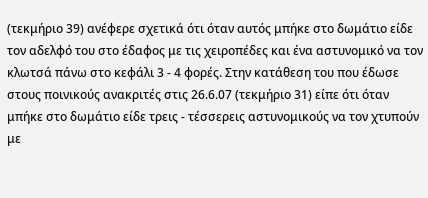(τεκμήριο 39) ανέφερε σχετικά ότι όταν αυτός μπήκε στο δωμάτιο είδε τον αδελφό του στο έδαφος με τις χειροπέδες και ένα αστυνομικό να τον κλωτσά πάνω στο κεφάλι 3 - 4 φορές. Στην κατάθεση του που έδωσε στους ποινικούς ανακριτές στις 26.6.07 (τεκμήριο 31) είπε ότι όταν μπήκε στο δωμάτιο είδε τρεις - τέσσερεις αστυνομικούς να τον χτυπούν με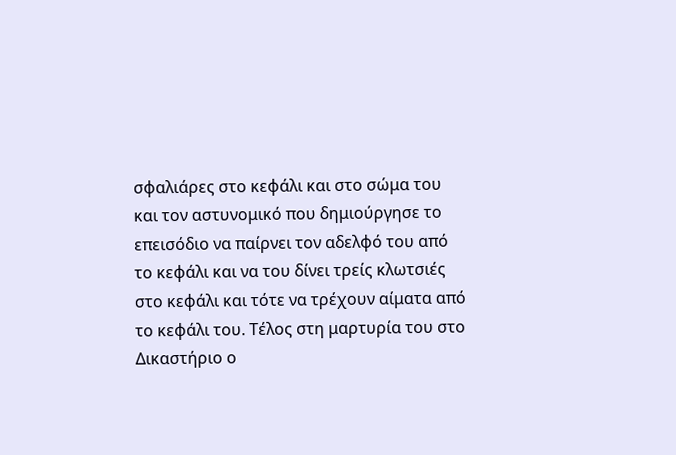σφαλιάρες στο κεφάλι και στο σώμα του και τον αστυνομικό που δημιούργησε το επεισόδιο να παίρνει τον αδελφό του από το κεφάλι και να του δίνει τρείς κλωτσιές στο κεφάλι και τότε να τρέχουν αίματα από το κεφάλι του. Τέλος στη μαρτυρία του στο Δικαστήριο ο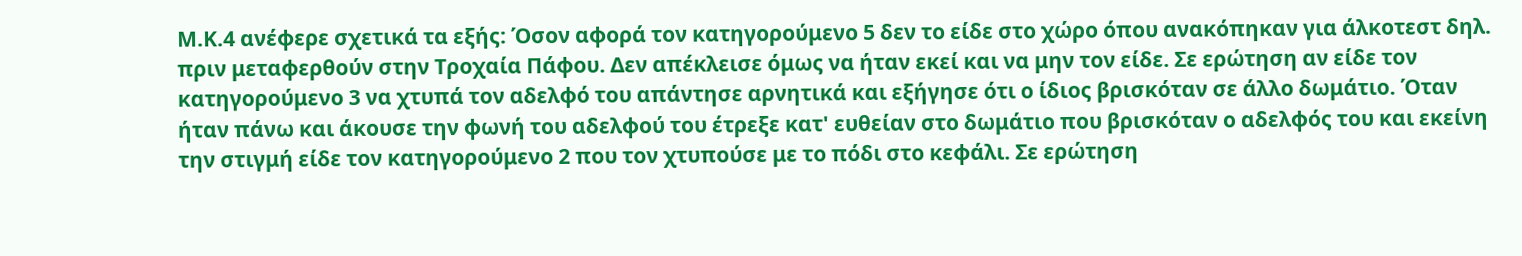Μ.Κ.4 ανέφερε σχετικά τα εξής: Όσον αφορά τον κατηγορούμενο 5 δεν το είδε στο χώρο όπου ανακόπηκαν για άλκοτεστ δηλ. πριν μεταφερθούν στην Τροχαία Πάφου. Δεν απέκλεισε όμως να ήταν εκεί και να μην τον είδε. Σε ερώτηση αν είδε τον κατηγορούμενο 3 να χτυπά τον αδελφό του απάντησε αρνητικά και εξήγησε ότι ο ίδιος βρισκόταν σε άλλο δωμάτιο. Όταν ήταν πάνω και άκουσε την φωνή του αδελφού του έτρεξε κατ' ευθείαν στο δωμάτιο που βρισκόταν ο αδελφός του και εκείνη την στιγμή είδε τον κατηγορούμενο 2 που τον χτυπούσε με το πόδι στο κεφάλι. Σε ερώτηση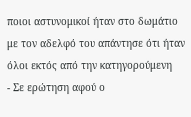ποιοι αστυνομικοί ήταν στο δωμάτιο με τον αδελφό του απάντησε ότι ήταν όλοι εκτός από την κατηγορούμενη
- Σε ερώτηση αφού ο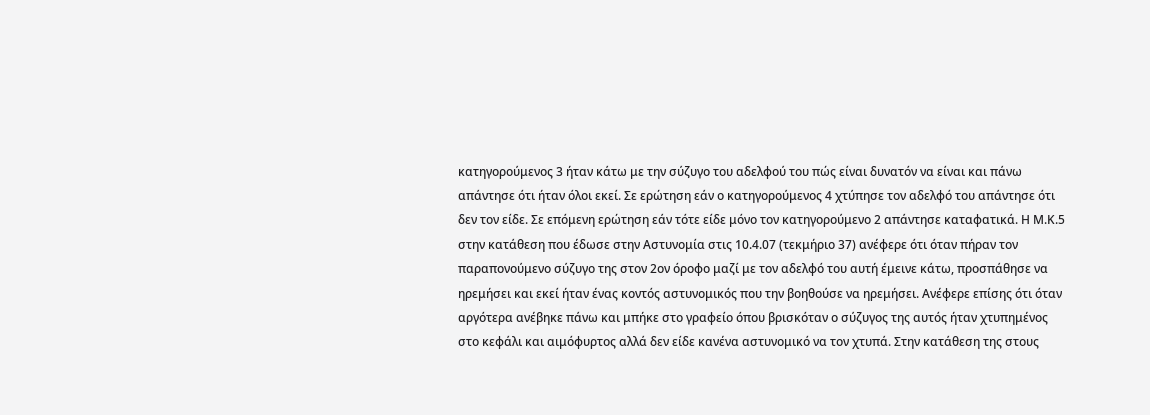κατηγορούμενος 3 ήταν κάτω με την σύζυγο του αδελφού του πώς είναι δυνατόν να είναι και πάνω απάντησε ότι ήταν όλοι εκεί. Σε ερώτηση εάν ο κατηγορούμενος 4 χτύπησε τον αδελφό του απάντησε ότι δεν τον είδε. Σε επόμενη ερώτηση εάν τότε είδε μόνο τον κατηγορούμενο 2 απάντησε καταφατικά. Η Μ.Κ.5 στην κατάθεση που έδωσε στην Αστυνομία στις 10.4.07 (τεκμήριο 37) ανέφερε ότι όταν πήραν τον παραπονούμενο σύζυγο της στον 2ον όροφο μαζί με τον αδελφό του αυτή έμεινε κάτω, προσπάθησε να ηρεμήσει και εκεί ήταν ένας κοντός αστυνομικός που την βοηθούσε να ηρεμήσει. Ανέφερε επίσης ότι όταν αργότερα ανέβηκε πάνω και μπήκε στο γραφείο όπου βρισκόταν ο σύζυγος της αυτός ήταν χτυπημένος στο κεφάλι και αιμόφυρτος αλλά δεν είδε κανένα αστυνομικό να τον χτυπά. Στην κατάθεση της στους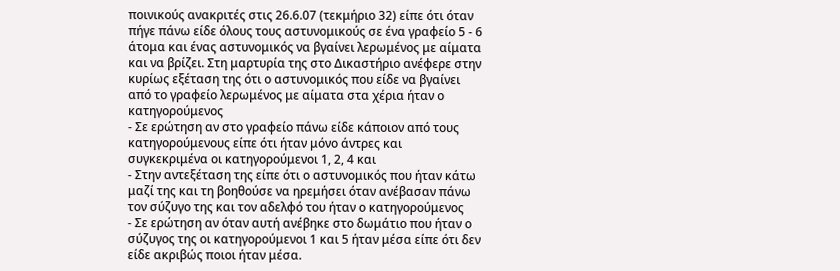ποινικούς ανακριτές στις 26.6.07 (τεκμήριο 32) είπε ότι όταν πήγε πάνω είδε όλους τους αστυνομικούς σε ένα γραφείο 5 - 6 άτομα και ένας αστυνομικός να βγαίνει λερωμένος με αίματα και να βρίζει. Στη μαρτυρία της στο Δικαστήριο ανέφερε στην κυρίως εξέταση της ότι ο αστυνομικός που είδε να βγαίνει από το γραφείο λερωμένος με αίματα στα χέρια ήταν ο κατηγορούμενος
- Σε ερώτηση αν στο γραφείο πάνω είδε κάποιον από τους κατηγορούμενους είπε ότι ήταν μόνο άντρες και συγκεκριμένα οι κατηγορούμενοι 1, 2, 4 και
- Στην αντεξέταση της είπε ότι ο αστυνομικός που ήταν κάτω μαζί της και τη βοηθούσε να ηρεμήσει όταν ανέβασαν πάνω τον σύζυγο της και τον αδελφό του ήταν ο κατηγορούμενος
- Σε ερώτηση αν όταν αυτή ανέβηκε στο δωμάτιο που ήταν ο σύζυγος της οι κατηγορούμενοι 1 και 5 ήταν μέσα είπε ότι δεν είδε ακριβώς ποιοι ήταν μέσα.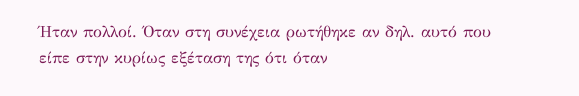Ήταν πολλοί. Όταν στη συνέχεια ρωτήθηκε αν δηλ. αυτό που είπε στην κυρίως εξέταση της ότι όταν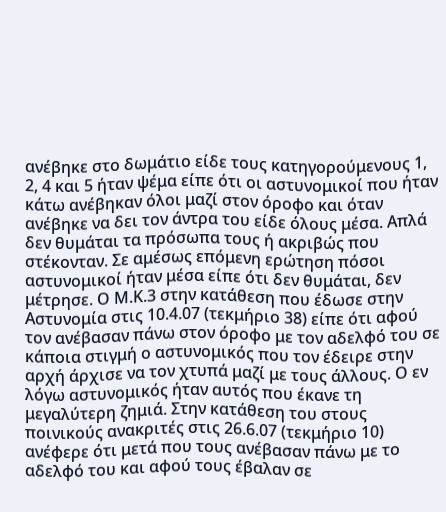ανέβηκε στο δωμάτιο είδε τους κατηγορούμενους 1, 2, 4 και 5 ήταν ψέμα είπε ότι οι αστυνομικοί που ήταν κάτω ανέβηκαν όλοι μαζί στον όροφο και όταν ανέβηκε να δει τον άντρα του είδε όλους μέσα. Απλά δεν θυμάται τα πρόσωπα τους ή ακριβώς που στέκονταν. Σε αμέσως επόμενη ερώτηση πόσοι αστυνομικοί ήταν μέσα είπε ότι δεν θυμάται, δεν μέτρησε. Ο Μ.Κ.3 στην κατάθεση που έδωσε στην Αστυνομία στις 10.4.07 (τεκμήριο 38) είπε ότι αφού τον ανέβασαν πάνω στον όροφο με τον αδελφό του σε κάποια στιγμή ο αστυνομικός που τον έδειρε στην αρχή άρχισε να τον χτυπά μαζί με τους άλλους. Ο εν λόγω αστυνομικός ήταν αυτός που έκανε τη μεγαλύτερη ζημιά. Στην κατάθεση του στους ποινικούς ανακριτές στις 26.6.07 (τεκμήριο 10) ανέφερε ότι μετά που τους ανέβασαν πάνω με το αδελφό του και αφού τους έβαλαν σε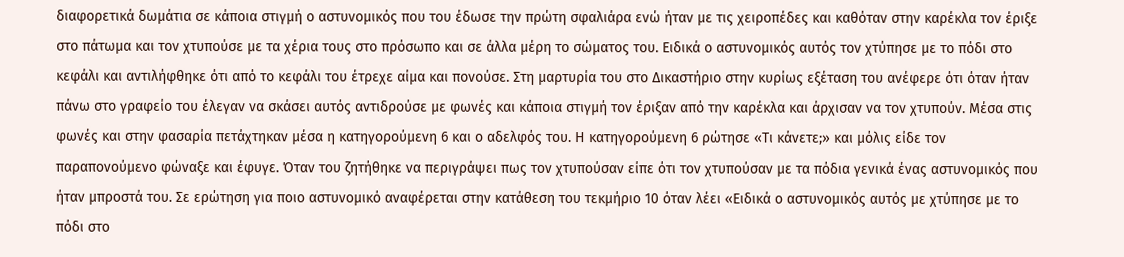διαφορετικά δωμάτια σε κάποια στιγμή ο αστυνομικός που του έδωσε την πρώτη σφαλιάρα ενώ ήταν με τις χειροπέδες και καθόταν στην καρέκλα τον έριξε στο πάτωμα και τον χτυπούσε με τα χέρια τους στο πρόσωπο και σε άλλα μέρη το σώματος του. Ειδικά ο αστυνομικός αυτός τον χτύπησε με το πόδι στο κεφάλι και αντιλήφθηκε ότι από το κεφάλι του έτρεχε αίμα και πονούσε. Στη μαρτυρία του στο Δικαστήριο στην κυρίως εξέταση του ανέφερε ότι όταν ήταν πάνω στο γραφείο του έλεγαν να σκάσει αυτός αντιδρούσε με φωνές και κάποια στιγμή τον έριξαν από την καρέκλα και άρχισαν να τον χτυπούν. Μέσα στις φωνές και στην φασαρία πετάχτηκαν μέσα η κατηγορούμενη 6 και ο αδελφός του. Η κατηγορούμενη 6 ρώτησε «Τι κάνετε;» και μόλις είδε τον παραπονούμενο φώναξε και έφυγε. Όταν του ζητήθηκε να περιγράψει πως τον χτυπούσαν είπε ότι τον χτυπούσαν με τα πόδια γενικά ένας αστυνομικός που ήταν μπροστά του. Σε ερώτηση για ποιο αστυνομικό αναφέρεται στην κατάθεση του τεκμήριο 10 όταν λέει «Ειδικά ο αστυνομικός αυτός με χτύπησε με το πόδι στο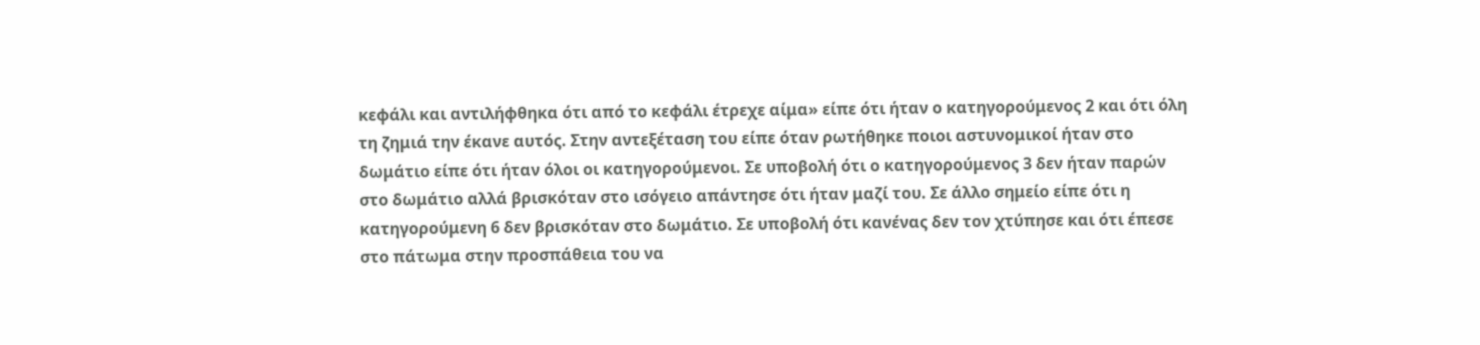κεφάλι και αντιλήφθηκα ότι από το κεφάλι έτρεχε αίμα» είπε ότι ήταν ο κατηγορούμενος 2 και ότι όλη τη ζημιά την έκανε αυτός. Στην αντεξέταση του είπε όταν ρωτήθηκε ποιοι αστυνομικοί ήταν στο δωμάτιο είπε ότι ήταν όλοι οι κατηγορούμενοι. Σε υποβολή ότι ο κατηγορούμενος 3 δεν ήταν παρών στο δωμάτιο αλλά βρισκόταν στο ισόγειο απάντησε ότι ήταν μαζί του. Σε άλλο σημείο είπε ότι η κατηγορούμενη 6 δεν βρισκόταν στο δωμάτιο. Σε υποβολή ότι κανένας δεν τον χτύπησε και ότι έπεσε στο πάτωμα στην προσπάθεια του να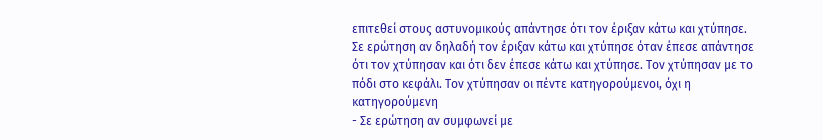επιτεθεί στους αστυνομικούς απάντησε ότι τον έριξαν κάτω και χτύπησε. Σε ερώτηση αν δηλαδή τον έριξαν κάτω και χτύπησε όταν έπεσε απάντησε ότι τον χτύπησαν και ότι δεν έπεσε κάτω και χτύπησε. Τον χτύπησαν με το πόδι στο κεφάλι. Τον χτύπησαν οι πέντε κατηγορούμενοι, όχι η κατηγορούμενη
- Σε ερώτηση αν συμφωνεί με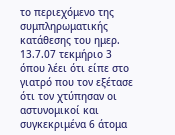το περιεχόμενο της συμπληρωματικής κατάθεσης του ημερ. 13.7.07 τεκμήριο 3 όπου λέει ότι είπε στο γιατρό που τον εξέτασε ότι τον χτύπησαν οι αστυνομικοί και συγκεκριμένα 6 άτομα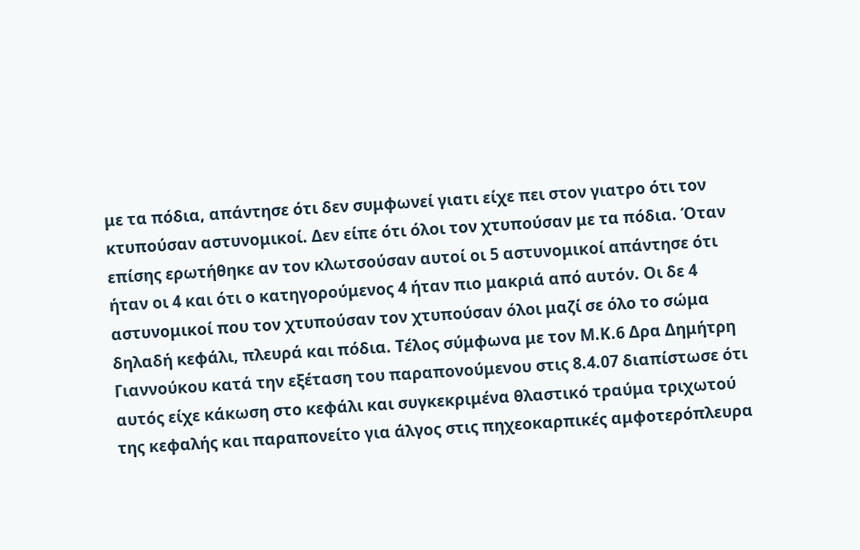με τα πόδια, απάντησε ότι δεν συμφωνεί γιατι είχε πει στον γιατρο ότι τον κτυπούσαν αστυνομικοί. Δεν είπε ότι όλοι τον χτυπούσαν με τα πόδια. Όταν επίσης ερωτήθηκε αν τον κλωτσούσαν αυτοί οι 5 αστυνομικοί απάντησε ότι ήταν οι 4 και ότι ο κατηγορούμενος 4 ήταν πιο μακριά από αυτόν. Οι δε 4 αστυνομικοί που τον χτυπούσαν τον χτυπούσαν όλοι μαζί σε όλο το σώμα δηλαδή κεφάλι, πλευρά και πόδια. Τέλος σύμφωνα με τον Μ.Κ.6 Δρα Δημήτρη Γιαννούκου κατά την εξέταση του παραπονούμενου στις 8.4.07 διαπίστωσε ότι αυτός είχε κάκωση στο κεφάλι και συγκεκριμένα θλαστικό τραύμα τριχωτού της κεφαλής και παραπονείτο για άλγος στις πηχεοκαρπικές αμφοτερόπλευρα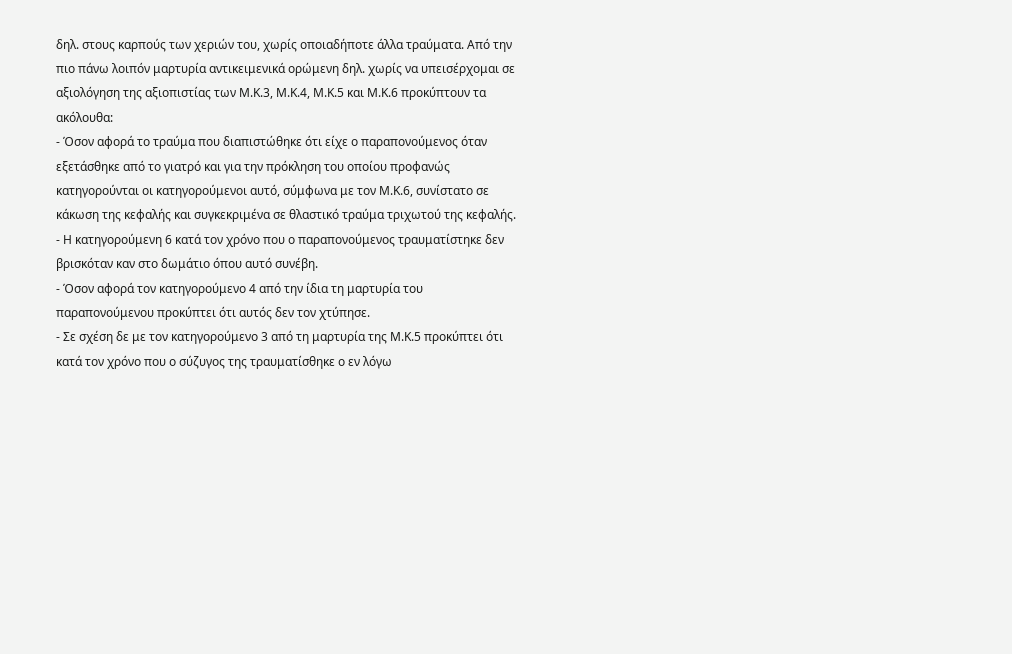δηλ. στους καρπούς των χεριών του, χωρίς οποιαδήποτε άλλα τραύματα. Από την πιο πάνω λοιπόν μαρτυρία αντικειμενικά ορώμενη δηλ. χωρίς να υπεισέρχομαι σε αξιολόγηση της αξιοπιστίας των Μ.Κ.3, Μ.Κ.4, Μ.Κ.5 και Μ.Κ.6 προκύπτουν τα ακόλουθα:
- Όσον αφορά το τραύμα που διαπιστώθηκε ότι είχε ο παραπονούμενος όταν εξετάσθηκε από το γιατρό και για την πρόκληση του οποίου προφανώς κατηγορούνται οι κατηγορούμενοι αυτό, σύμφωνα με τον Μ.Κ.6, συνίστατο σε κάκωση της κεφαλής και συγκεκριμένα σε θλαστικό τραύμα τριχωτού της κεφαλής.
- Η κατηγορούμενη 6 κατά τον χρόνο που ο παραπονούμενος τραυματίστηκε δεν βρισκόταν καν στο δωμάτιο όπου αυτό συνέβη.
- Όσον αφορά τον κατηγορούμενο 4 από την ίδια τη μαρτυρία του παραπονούμενου προκύπτει ότι αυτός δεν τον χτύπησε.
- Σε σχέση δε με τον κατηγορούμενο 3 από τη μαρτυρία της Μ.Κ.5 προκύπτει ότι κατά τον χρόνο που ο σύζυγος της τραυματίσθηκε ο εν λόγω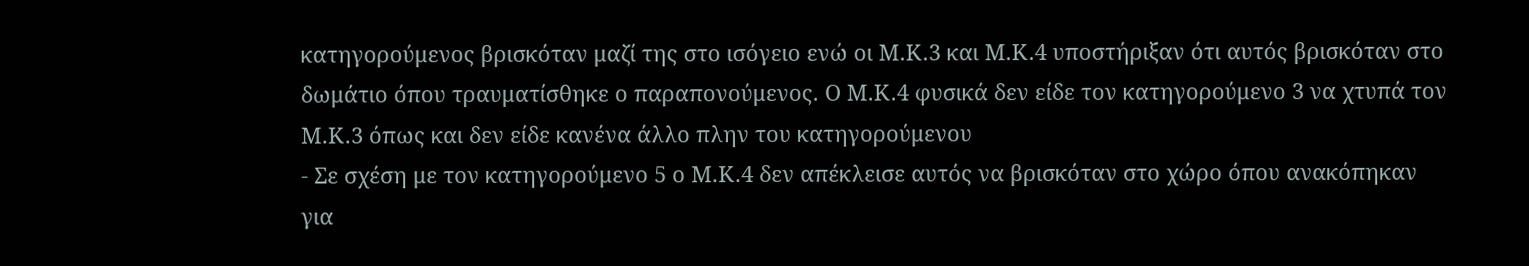κατηγορούμενος βρισκόταν μαζί της στο ισόγειο ενώ οι Μ.Κ.3 και Μ.Κ.4 υποστήριξαν ότι αυτός βρισκόταν στο δωμάτιο όπου τραυματίσθηκε ο παραπονούμενος. Ο Μ.Κ.4 φυσικά δεν είδε τον κατηγορούμενο 3 να χτυπά τον Μ.Κ.3 όπως και δεν είδε κανένα άλλο πλην του κατηγορούμενου
- Σε σχέση με τον κατηγορούμενο 5 ο Μ.Κ.4 δεν απέκλεισε αυτός να βρισκόταν στο χώρο όπου ανακόπηκαν για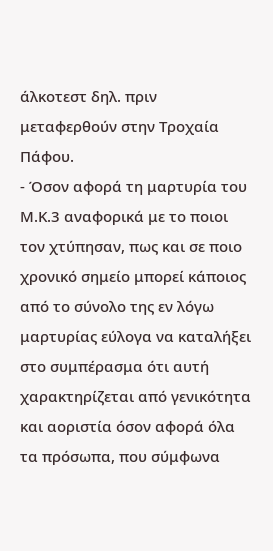άλκοτεστ δηλ. πριν μεταφερθούν στην Τροχαία Πάφου.
- Όσον αφορά τη μαρτυρία του Μ.Κ.3 αναφορικά με το ποιοι τον χτύπησαν, πως και σε ποιο χρονικό σημείο μπορεί κάποιος από το σύνολο της εν λόγω μαρτυρίας εύλογα να καταλήξει στο συμπέρασμα ότι αυτή χαρακτηρίζεται από γενικότητα και αοριστία όσον αφορά όλα τα πρόσωπα, που σύμφωνα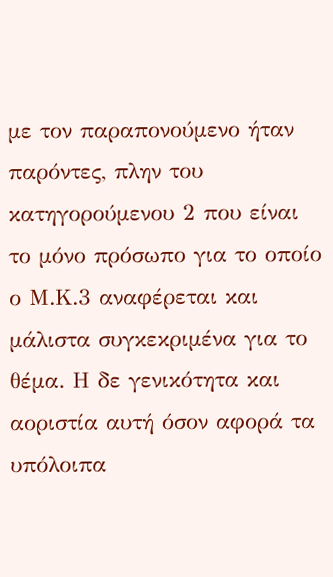με τον παραπονούμενο ήταν παρόντες, πλην του κατηγορούμενου 2 που είναι το μόνο πρόσωπο για το οποίο ο Μ.Κ.3 αναφέρεται και μάλιστα συγκεκριμένα για το θέμα. Η δε γενικότητα και αοριστία αυτή όσον αφορά τα υπόλοιπα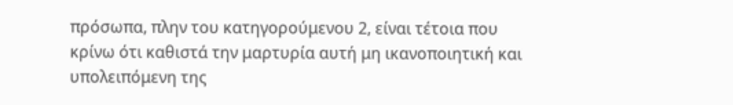πρόσωπα, πλην του κατηγορούμενου 2, είναι τέτοια που κρίνω ότι καθιστά την μαρτυρία αυτή μη ικανοποιητική και υπολειπόμενη της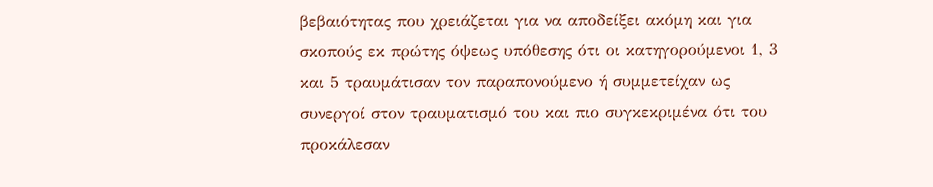βεβαιότητας που χρειάζεται για να αποδείξει ακόμη και για σκοπούς εκ πρώτης όψεως υπόθεσης ότι οι κατηγορούμενοι 1, 3 και 5 τραυμάτισαν τον παραπονούμενο ή συμμετείχαν ως συνεργοί στον τραυματισμό του και πιο συγκεκριμένα ότι του προκάλεσαν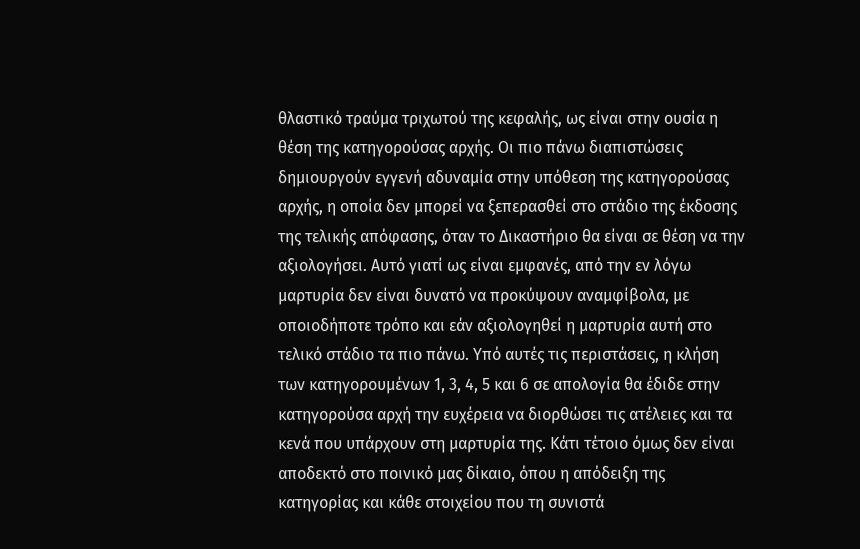θλαστικό τραύμα τριχωτού της κεφαλής, ως είναι στην ουσία η θέση της κατηγορούσας αρχής. Οι πιο πάνω διαπιστώσεις δημιουργούν εγγενή αδυναμία στην υπόθεση της κατηγορούσας αρχής, η οποία δεν μπορεί να ξεπερασθεί στο στάδιο της έκδοσης της τελικής απόφασης, όταν το Δικαστήριο θα είναι σε θέση να την αξιολογήσει. Αυτό γιατί ως είναι εμφανές, από την εν λόγω μαρτυρία δεν είναι δυνατό να προκύψουν αναμφίβολα, με οποιοδήποτε τρόπο και εάν αξιολογηθεί η μαρτυρία αυτή στο τελικό στάδιο τα πιο πάνω. Υπό αυτές τις περιστάσεις, η κλήση των κατηγορουμένων 1, 3, 4, 5 και 6 σε απολογία θα έδιδε στην κατηγορούσα αρχή την ευχέρεια να διορθώσει τις ατέλειες και τα κενά που υπάρχουν στη μαρτυρία της. Κάτι τέτοιο όμως δεν είναι αποδεκτό στο ποινικό μας δίκαιο, όπου η απόδειξη της κατηγορίας και κάθε στοιχείου που τη συνιστά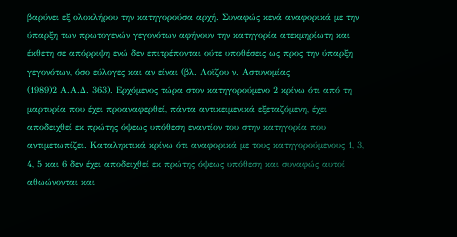βαρύνει εξ ολοκλήρου την κατηγορούσα αρχή. Συναφώς κενά αναφορικά με την ύπαρξη των πρωτογενών γεγονότων αφήνουν την κατηγορία ατεκμηρίωτη και έκθετη σε απόρριψη ενώ δεν επιτρέπονται ούτε υποθέσεις ως προς την ύπαρξη γεγονότων, όσο εύλογες και αν είναι (βλ. Λοϊζου ν. Αστυνομίας
(1989)2 Α.Α.Δ. 363). Ερχόμενος τώρα στον κατηγορούμενο 2 κρίνω ότι από τη μαρτυρία που έχει προαναφερθεί, πάντα αντικειμενικά εξεταζόμενη, έχει αποδειχθεί εκ πρώτης όψεως υπόθεση εναντίον του στην κατηγορία που αντιμετωπίζει. Καταληκτικά κρίνω ότι αναφορικά με τους κατηγορούμενους 1, 3, 4, 5 και 6 δεν έχει αποδειχθεί εκ πρώτης όψεως υπόθεση και συναφώς αυτοί αθωώνονται και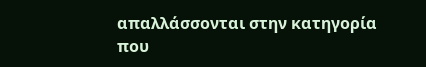απαλλάσσονται στην κατηγορία που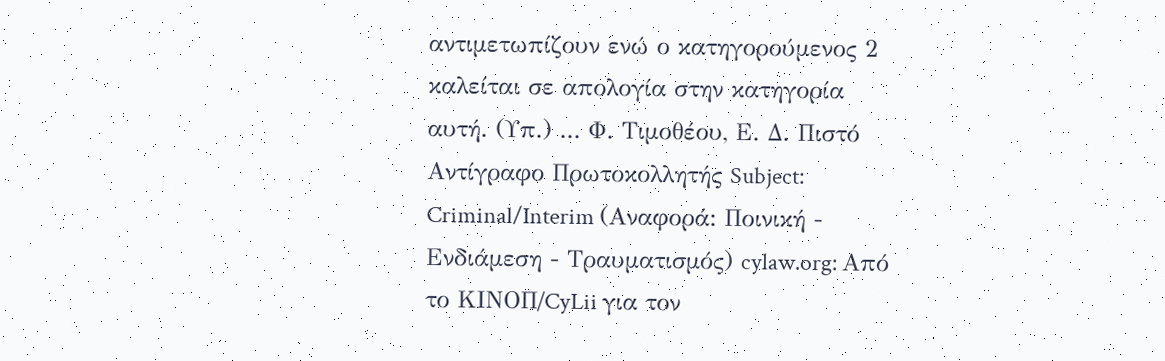αντιμετωπίζουν ενώ ο κατηγορούμενος 2 καλείται σε απολογία στην κατηγορία αυτή. (Υπ.) ... Φ. Τιμοθέου, Ε. Δ. Πιστό Αντίγραφο Πρωτοκολλητής Subject: Criminal/Interim (Αναφορά: Ποινική - Ενδιάμεση - Τραυματισμός) cylaw.org: Από το ΚΙΝOΠ/CyLii για τον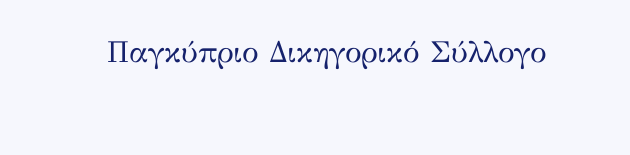Παγκύπριο Δικηγορικό Σύλλογο